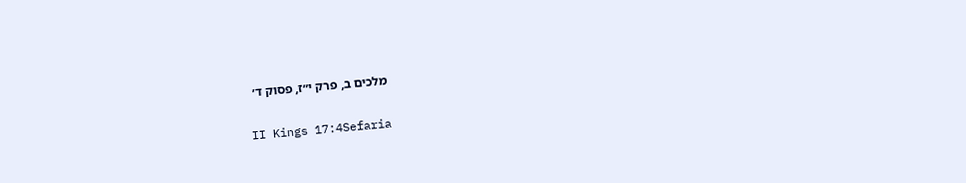מלכים ב, פרק י״ז, פסוק ד׳

II Kings 17:4Sefaria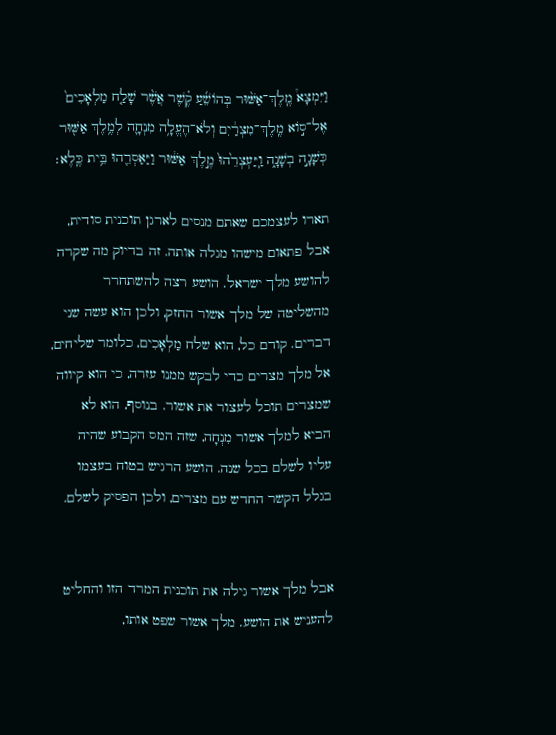וַיִּמְצָא֩ מֶֽלֶךְ־אַשּׁ֨וּר בְּהוֹשֵׁ֜עַ קֶ֗שֶׁר אֲשֶׁ֨ר שָׁלַ֤ח מַלְאָכִים֙ אֶל־ס֣וֹא מֶֽלֶךְ־מִצְרַ֔יִם וְלֹא־הֶעֱלָ֥ה מִנְחָ֛ה לְמֶ֥לֶךְ אַשּׁ֖וּר כְּשָׁנָ֣ה בְשָׁנָ֑ה וַֽיַּעְצְרֵ֙הוּ֙ מֶ֣לֶךְ אַשּׁ֔וּר וַיַּאַסְרֵ֖הוּ בֵּ֥ית כֶּֽלֶא׃

תארו לעצמכם שאתם מנסים לארגן תוכנית סודית, אבל פתאום מישהו מגלה אותה. זה בדיוק מה שקרה להושע מלך ישראל. הושע רצה להשתחרר מהשליטה של מלך אשור החזק, ולכן הוא עשה שני דברים. קודם כל, הוא שלח מַלְאָכִים, כלומר שליחים, אל מלך מצרים כדי לבקש ממנו עזרה, כי הוא קיווה שמצרים תוכל לעצור את אשור. בנוסף, הוא לא הביא למלך אשור מִנְחָה, שזה המס הקבוע שהיה עליו לשלם בכל שנה. הושע הרגיש בטוח בעצמו בגלל הקשר החדש עם מצרים, ולכן הפסיק לשלם.


אבל מלך אשור גילה את תוכנית המרד הזו והחליט להעניש את הושע. מלך אשור שפט אותו,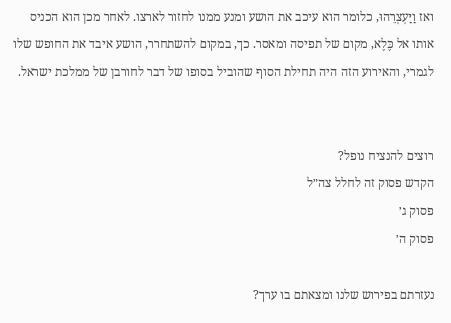ואז וַיַּעְצְרֵהוּ, כלומר הוא עיכב את הושע ומנע ממנו לחזור לארצו. לאחר מכן הוא הכניס אותו אל כֶּלֶא, מקום של תפיסה ומאסר. כך, במקום להשתחרר, הושע איבד את החופש שלו לגמרי, והאירוע הזה היה תחילת הסוף שהוביל בסופו של דבר לחורבן של ממלכת ישראל.


רוצים להנציח נופל?
הקדש פסוק זה לחלל צה״ל
פסוק ג׳
פסוק ה׳

נעזרתם בפירוש שלנו ומצאתם בו ערך?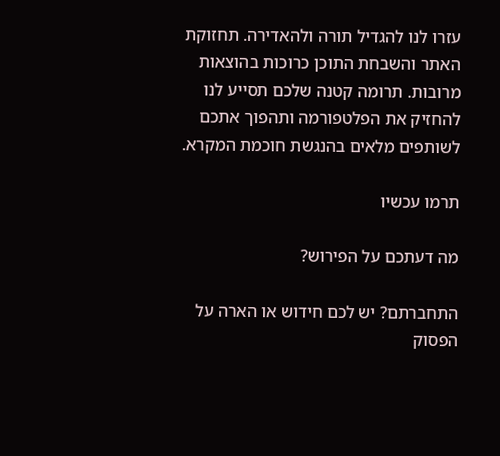עזרו לנו להגדיל תורה ולהאדירה. תחזוקת האתר והשבחת התוכן כרוכות בהוצאות מרובות. תרומה קטנה שלכם תסייע לנו להחזיק את הפלטפורמה ותהפוך אתכם לשותפים מלאים בהנגשת חוכמת המקרא.

תרמו עכשיו

מה דעתכם על הפירוש?

התחברתם? יש לכם חידוש או הארה על הפסוק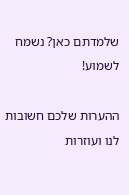שלמדתם כאן? נשמח לשמוע!

ההערות שלכם חשובות לנו ועוזרות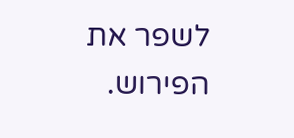לשפר את הפירוש.